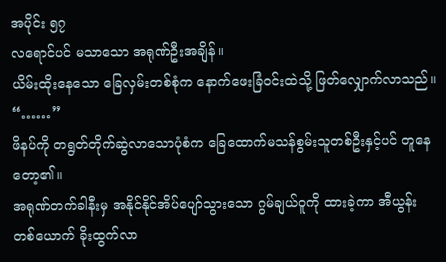အပိုင်း ၅၇
လရောင်ပင် မသာသော အရုဏ်ဦးအချိန်။
ယိမ်းထိုးနေသော ခြေလှမ်းတစ်စုံက နောက်ဖေးခြံဝင်းထဲသို့ ဖြတ်လျှောက်လာသည်။
“……”
ဖိနပ်ကို တရွတ်တိုက်ဆွဲလာသောပုံစံက ခြေထောက်မသန်စွမ်းသူတစ်ဦးနှင့်ပင် တူနေတော့၏။
အရုဏ်တက်ခါနီးမှ အနိုင်နိုင်အိပ်ပျော်သွားသော ဂွမ်ချယ်ဝူကို ထားခဲ့ကာ အီယွန်းတစ်ယောက် ခိုးထွက်လာ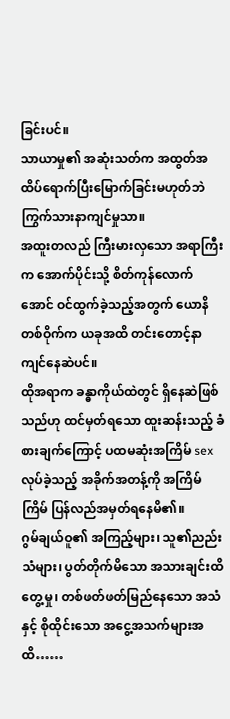ခြင်းပင်။
သာယာမှု၏ အဆုံးသတ်က အထွတ်အထိပ်ရောက်ပြီးမြောက်ခြင်းမဟုတ်ဘဲ ကြွက်သားနာကျင်မှုသာ။
အထူးတလည် ကြီးမားလှသော အရာကြီးက အောက်ပိုင်းသို့ စိတ်ကုန်လောက်အောင် ဝင်ထွက်ခဲ့သည့်အတွက် ယောနိတစ်ဝိုက်က ယခုအထိ တင်းတောင့်နာကျင်နေဆဲပင်။
ထိုအရာက ခန္ဓာကိုယ်ထဲတွင် ရှိနေဆဲဖြစ်သည်ဟု ထင်မှတ်ရသော ထူးဆန်းသည့် ခံစားချက်ကြောင့် ပထမဆုံးအကြိမ် sex လုပ်ခဲ့သည့် အခိုက်အတန့်ကို အကြိမ်ကြိမ် ပြန်လည်အမှတ်ရနေမိ၏။
ဂွမ်ချယ်ဝူ၏ အကြည့်များ၊ သူ၏ညည်းသံများ၊ ပွတ်တိုက်မိသော အသားချင်းထိတွေ့မှု၊ တစ်ဖတ်ဖတ်မြည်နေသော အသံနှင့် စိုထိုင်းသော အငွေ့အသက်များအထိ……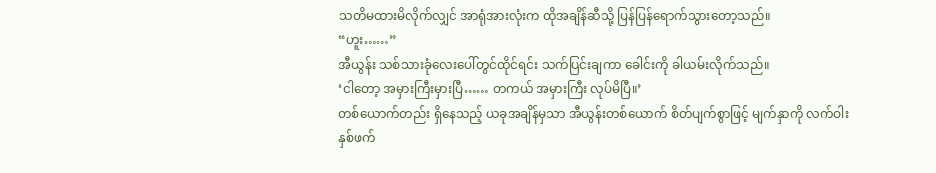သတိမထားမိလိုက်လျှင် အာရုံအားလုံးက ထိုအချိန်ဆီသို့ ပြန်ပြန်ရောက်သွားတော့သည်။
“ဟူး……”
အီယွန်း သစ်သားခုံလေးပေါ်တွင်ထိုင်ရင်း သက်ပြင်းချကာ ခေါင်းကို ခါယမ်းလိုက်သည်။
‘ငါတော့ အမှားကြီးမှားပြီ…… တကယ် အမှားကြီး လုပ်မိပြီ။’
တစ်ယောက်တည်း ရှိနေသည့် ယခုအချိန်မှသာ အီယွန်းတစ်ယောက် စိတ်ပျက်စွာဖြင့် မျက်နှာကို လက်ဝါးနှစ်ဖက်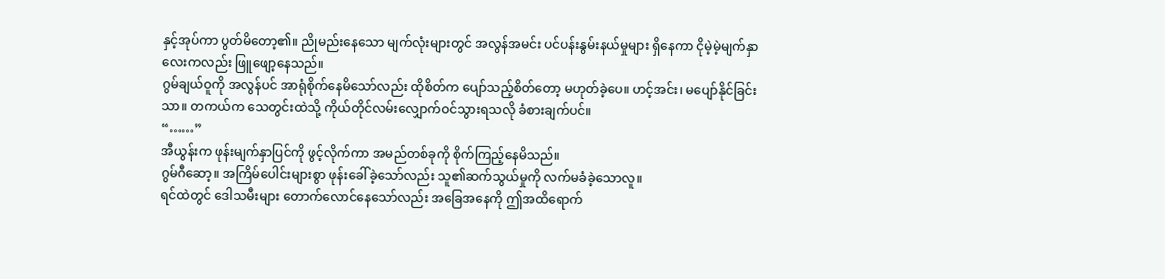နှင့်အုပ်ကာ ပွတ်မိတော့၏။ ညိုမည်းနေသော မျက်လုံးများတွင် အလွန်အမင်း ပင်ပန်းနွမ်းနယ်မှုများ ရှိနေကာ ငိုမဲ့မဲ့မျက်နှာလေးကလည်း ဖြူဖျော့နေသည်။
ဂွမ်ချယ်ဝူကို အလွန်ပင် အာရုံစိုက်နေမိသော်လည်း ထိုစိတ်က ပျော်သည့်စိတ်တော့ မဟုတ်ခဲ့ပေ။ ဟင့်အင်း၊ မပျော်နိုင်ခြင်းသာ။ တကယ်က သေတွင်းထဲသို့ ကိုယ်တိုင်လမ်းလျှောက်ဝင်သွားရသလို ခံစားချက်ပင်။
“……”
အီယွန်းက ဖုန်းမျက်နှာပြင်ကို ဖွင့်လိုက်ကာ အမည်တစ်ခုကို စိုက်ကြည့်နေမိသည်။
ဂွမ်ဂီဆော့။ အကြိမ်ပေါင်းများစွာ ဖုန်းခေါ်ခဲ့သော်လည်း သူ၏ဆက်သွယ်မှုကို လက်မခံခဲ့သောလူ။
ရင်ထဲတွင် ဒေါသမီးများ တောက်လောင်နေသော်လည်း အခြေအနေကို ဤအထိရောက်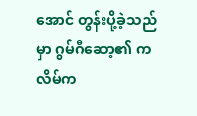အောင် တွန်းပို့ခဲ့သည်မှာ ဂွမ်ဂီဆော့၏ ကလိမ်က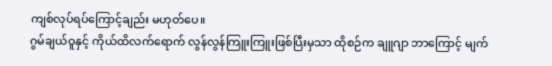ကျစ်လုပ်ရပ်ကြောင့်ချည်း မဟုတ်ပေ။
ဂွမ်ချယ်ဝူနှင့် ကိုယ်ထိလက်ရောက် လွန်လွန်ကြူးကြူးဖြစ်ပြီးမှသာ ထိုစဉ်က ချူဂျာ ဘာကြောင့် မျက်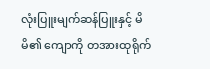လုံးပြူးမျက်ဆန်ပြူးနှင့် မိမိ၏ ကျောကို တအားထုရိုက်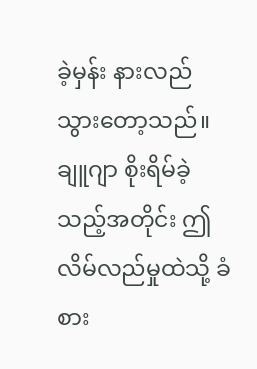ခဲ့မှန်း နားလည်သွားတော့သည်။
ချူဂျာ စိုးရိမ်ခဲ့သည့်အတိုင်း ဤလိမ်လည်မှုထဲသို့ ခံစား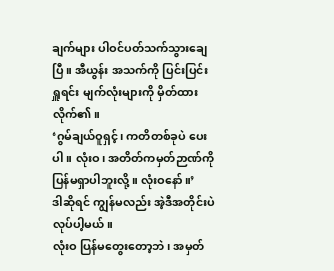ချက်များ ပါဝင်ပတ်သက်သွားချေပြီ။ အီယွန်း အသက်ကို ပြင်းပြင်းရှူရင်း မျက်လုံးများကို မှိတ်ထားလိုက်၏။
‘ဂွမ်ချယ်ဝူရှင့်၊ ကတိတစ်ခုပဲ ပေးပါ။ လုံးဝ၊ အတိတ်ကမှတ်ဉာဏ်ကို ပြန်မရှာပါဘူးလို့။ လုံးဝနော်။’
ဒါဆိုရင် ကျွန်မလည်း အဲ့ဒီအတိုင်းပဲ လုပ်ပါ့မယ်။
လုံးဝ ပြန်မတွေးတော့ဘဲ၊ အမှတ်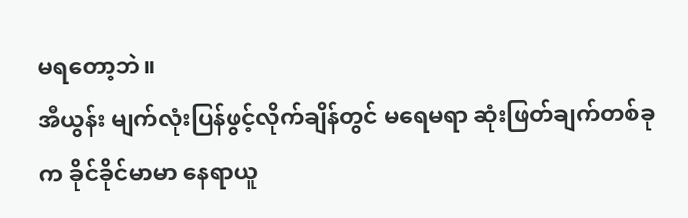မရတော့ဘဲ။
အီယွန်း မျက်လုံးပြန်ဖွင့်လိုက်ချိန်တွင် မရေမရာ ဆုံးဖြတ်ချက်တစ်ခုက ခိုင်ခိုင်မာမာ နေရာယူ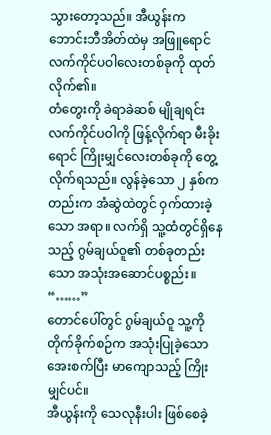သွားတော့သည်။ အီယွန်းက ဘောင်းဘီအိတ်ထဲမှ အဖြူရောင် လက်ကိုင်ပဝါလေးတစ်ခုကို ထုတ်လိုက်၏။
တံတွေးကို ခဲရာခဲဆစ် မျိုချရင်း လက်ကိုင်ပဝါကို ဖြန့်လိုက်ရာ မီးခိုးရောင် ကြိုးမျှင်လေးတစ်ခုကို တွေ့လိုက်ရသည်။ လွန်ခဲ့သော ၂ နှစ်ကတည်းက အံဆွဲထဲတွင် ဝှက်ထားခဲ့သော အရာ။ လက်ရှိ သူ့ထံတွင်ရှိနေသည့် ဂွမ်ချယ်ဝူ၏ တစ်ခုတည်းသော အသုံးအဆောင်ပစ္စည်း။
“……”
တောင်ပေါ်တွင် ဂွမ်ချယ်ဝူ သူ့ကို တိုက်ခိုက်စဉ်က အသုံးပြုခဲ့သော အေးစက်ပြီး မာကျောသည့် ကြိုးမျှင်ပင်။
အီယွန်းကို သေလုနီးပါး ဖြစ်စေခဲ့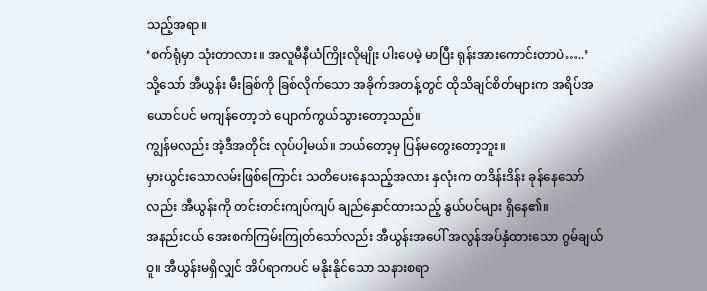သည့်အရာ။
‘စက်ရုံမှာ သုံးတာလား။ အလူမီနီယံကြိုးလိုမျိုး ပါးပေမဲ့ မာပြီး ရုန်းအားကောင်းတာပဲ…..’
သို့သော် အီယွန်း မီးခြစ်ကို ခြစ်လိုက်သော အခိုက်အတန့်တွင် ထိုသိချင်စိတ်များက အရိပ်အယောင်ပင် မကျန်တော့ဘဲ ပျောက်ကွယ်သွားတော့သည်။
ကျွန်မလည်း အဲ့ဒီအတိုင်း လုပ်ပါ့မယ်။ ဘယ်တော့မှ ပြန်မတွေးတော့ဘူး။
မှားယွင်းသောလမ်းဖြစ်ကြောင်း သတိပေးနေသည့်အလား နှလုံးက တဒိန်းဒိန်း ခုန်နေသော်လည်း အီယွန်းကို တင်းတင်းကျပ်ကျပ် ချည်နှောင်ထားသည့် နွယ်ပင်များ ရှိနေ၏။
အနည်းငယ် အေးစက်ကြမ်းကြုတ်သော်လည်း အီယွန်းအပေါ် အလွန်အပ်နှံထားသော ဂွမ်ချယ်ဝူ။ အီယွန်းမရှိလျှင် အိပ်ရာကပင် မနိုးနိုင်သော သနားစရာ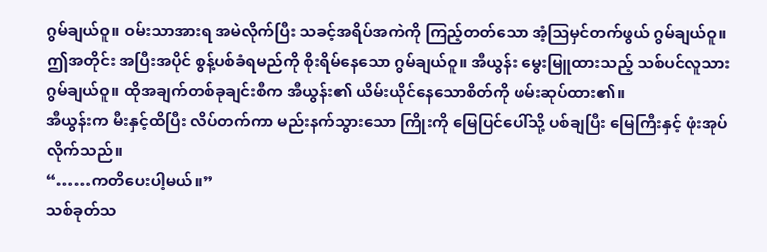ဂွမ်ချယ်ဝူ။ ဝမ်းသာအားရ အမဲလိုက်ပြီး သခင့်အရိပ်အကဲကို ကြည့်တတ်သော အံ့ဩမှင်တက်ဖွယ် ဂွမ်ချယ်ဝူ။ ဤအတိုင်း အပြီးအပိုင် စွန့်ပစ်ခံရမည်ကို စိုးရိမ်နေသော ဂွမ်ချယ်ဝူ။ အီယွန်း မွေးမြူထားသည့် သစ်ပင်လူသား ဂွမ်ချယ်ဝူ။ ထိုအချက်တစ်ခုချင်းစီက အီယွန်း၏ ယိမ်းယိုင်နေသောစိတ်ကို ဖမ်းဆုပ်ထား၏။
အီယွန်းက မီးနှင့်ထိပြီး လိပ်တက်ကာ မည်းနက်သွားသော ကြိုးကို မြေပြင်ပေါ်သို့ ပစ်ချပြီး မြေကြီးနှင့် ဖုံးအုပ်လိုက်သည်။
“……ကတိပေးပါ့မယ်။”
သစ်ခုတ်သ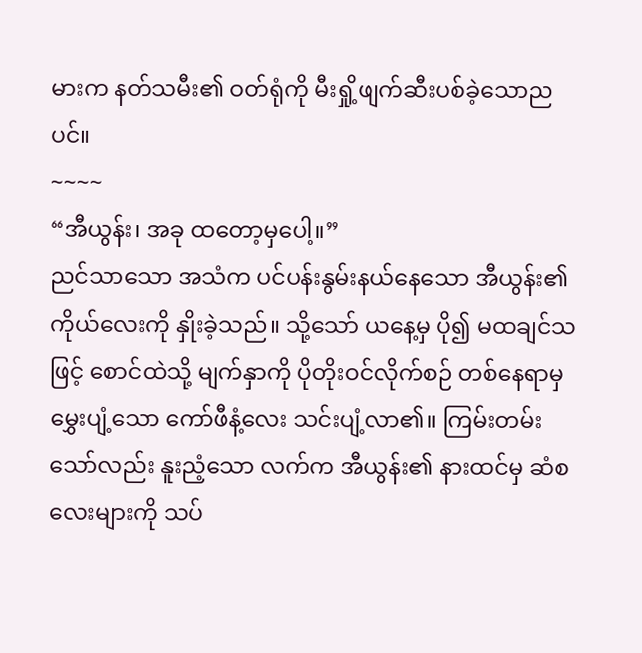မားက နတ်သမီး၏ ဝတ်ရုံကို မီးရှို့ဖျက်ဆီးပစ်ခဲ့သောညပင်။
~~~~
“အီယွန်း၊ အခု ထတော့မှပေါ့။”
ညင်သာသော အသံက ပင်ပန်းနွမ်းနယ်နေသော အီယွန်း၏ကိုယ်လေးကို နှိုးခဲ့သည်။ သို့သော် ယနေ့မှ ပို၍ မထချင်သဖြင့် စောင်ထဲသို့ မျက်နှာကို ပိုတိုးဝင်လိုက်စဉ် တစ်နေရာမှ မွှေးပျံ့သော ကော်ဖီနံ့လေး သင်းပျံ့လာ၏။ ကြမ်းတမ်းသော်လည်း နူးညံ့သော လက်က အီယွန်း၏ နားထင်မှ ဆံစလေးများကို သပ်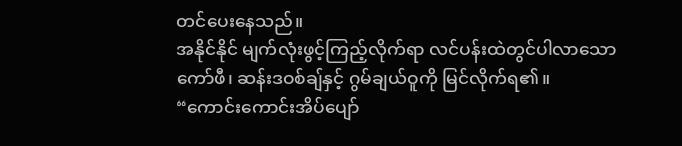တင်ပေးနေသည်။
အနိုင်နိုင် မျက်လုံးဖွင့်ကြည့်လိုက်ရာ လင်ပန်းထဲတွင်ပါလာသော ကော်ဖီ၊ ဆန်းဒဝစ်ချ်နှင့် ဂွမ်ချယ်ဝူကို မြင်လိုက်ရ၏။
“ကောင်းကောင်းအိပ်ပျော်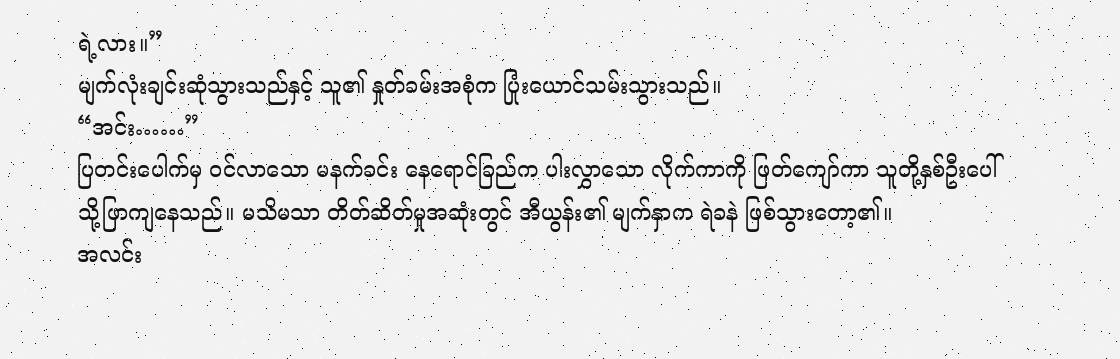ရဲ့လား။”
မျက်လုံးချင်းဆုံသွားသည်နှင့် သူ၏ နှုတ်ခမ်းအစုံက ပြုံးယောင်သမ်းသွားသည်။
“အင်း……”
ပြတင်းပေါက်မှ ဝင်လာသော မနက်ခင်း နေရောင်ခြည်က ပါးလွှာသော လိုက်ကာကို ဖြတ်ကျော်ကာ သူတို့နှစ်ဦးပေါ်သို့ဖြာကျနေသည်။ မသိမသာ တိတ်ဆိတ်မှုအဆုံးတွင် အီယွန်း၏ မျက်နှာက ရဲခနဲ ဖြစ်သွားတော့၏။
အလင်း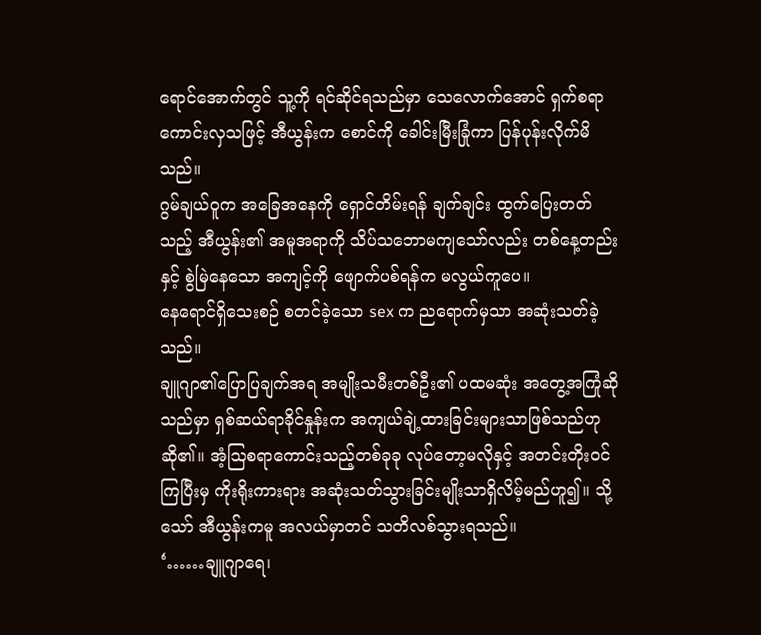ရောင်အောက်တွင် သူ့ကို ရင်ဆိုင်ရသည်မှာ သေလောက်အောင် ရှက်စရာကောင်းလှသဖြင့် အီယွန်းက စောင်ကို ခေါင်းမြီးခြုံကာ ပြန်ပုန်းလိုက်မိသည်။
ဂွမ်ချယ်ဝူက အခြေအနေကို ရှောင်တိမ်းရန် ချက်ချင်း ထွက်ပြေးတတ်သည့် အီယွန်း၏ အမူအရာကို သိပ်သဘောမကျသော်လည်း တစ်နေ့တည်းနှင့် စွဲမြဲနေသော အကျင့်ကို ဖျောက်ပစ်ရန်က မလွယ်ကူပေ။
နေရောင်ရှိသေးစဉ် စတင်ခဲ့သော sex က ညရောက်မှသာ အဆုံးသတ်ခဲ့သည်။
ချူဂျာ၏ပြောပြချက်အရ အမျိုးသမီးတစ်ဦး၏ ပထမဆုံး အတွေ့အကြုံဆိုသည်မှာ ရှစ်ဆယ်ရာခိုင်နှုန်းက အကျယ်ချဲ့ထားခြင်းများသာဖြစ်သည်ဟုဆို၏။ အံ့ဩစရာကောင်းသည့်တစ်ခုခု လုပ်တော့မလိုနှင့် အတင်းတိုးဝင်ကြပြီးမှ ကိုးရိုးကားရား အဆုံးသတ်သွားခြင်းမျိုးသာရှိလိမ့်မည်ဟူ၍။ သို့သော် အီယွန်းကမူ အလယ်မှာတင် သတိလစ်သွားရသည်။
‘……ချူဂျာရေ၊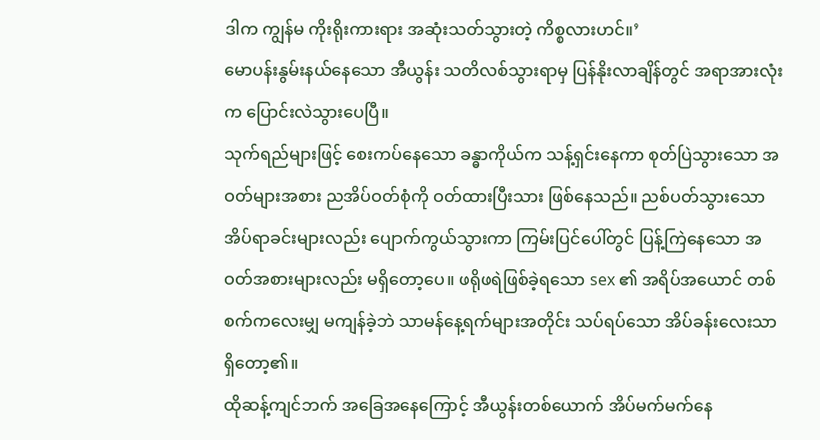ဒါက ကျွန်မ ကိုးရိုးကားရား အဆုံးသတ်သွားတဲ့ ကိစ္စလားဟင်။’
မောပန်းနွမ်းနယ်နေသော အီယွန်း သတိလစ်သွားရာမှ ပြန်နိုးလာချိန်တွင် အရာအားလုံးက ပြောင်းလဲသွားပေပြီ။
သုက်ရည်များဖြင့် စေးကပ်နေသော ခန္ဓာကိုယ်က သန့်ရှင်းနေကာ စုတ်ပြဲသွားသော အဝတ်များအစား ညအိပ်ဝတ်စုံကို ဝတ်ထားပြီးသား ဖြစ်နေသည်။ ညစ်ပတ်သွားသော အိပ်ရာခင်းများလည်း ပျောက်ကွယ်သွားကာ ကြမ်းပြင်ပေါ်တွင် ပြန့်ကြဲနေသော အဝတ်အစားများလည်း မရှိတော့ပေ။ ဖရိုဖရဲဖြစ်ခဲ့ရသော sex ၏ အရိပ်အယောင် တစ်စက်ကလေးမျှ မကျန်ခဲ့ဘဲ သာမန်နေ့ရက်များအတိုင်း သပ်ရပ်သော အိပ်ခန်းလေးသာ ရှိတော့၏။
ထိုဆန့်ကျင်ဘက် အခြေအနေကြောင့် အီယွန်းတစ်ယောက် အိပ်မက်မက်နေ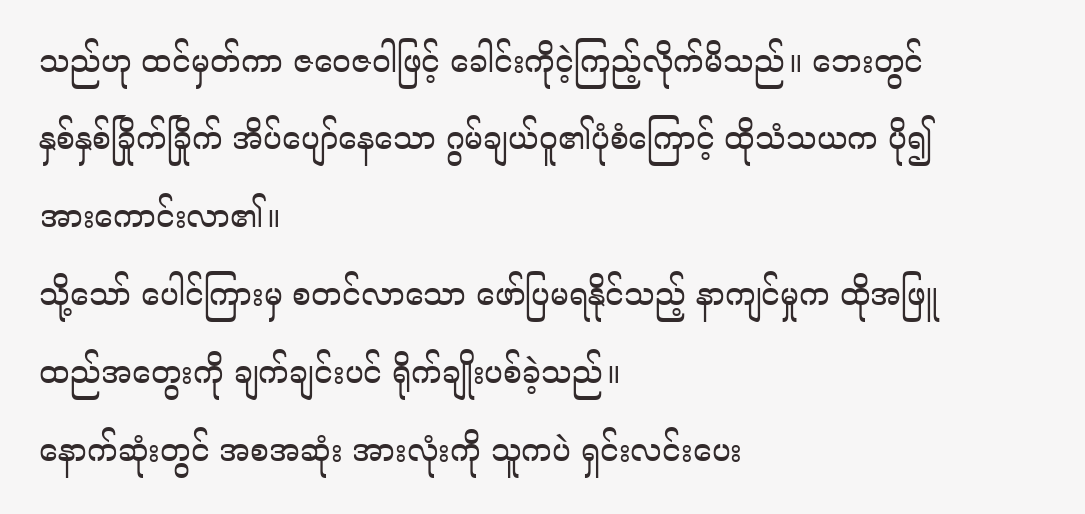သည်ဟု ထင်မှတ်ကာ ဇဝေဇဝါဖြင့် ခေါင်းကိုငဲ့ကြည့်လိုက်မိသည်။ ဘေးတွင် နှစ်နှစ်ခြိုက်ခြိုက် အိပ်ပျော်နေသော ဂွမ်ချယ်ဝူ၏ပုံစံကြောင့် ထိုသံသယက ပို၍ အားကောင်းလာ၏။
သို့သော် ပေါင်ကြားမှ စတင်လာသော ဖော်ပြမရနိုင်သည့် နာကျင်မှုက ထိုအဖြူထည်အတွေးကို ချက်ချင်းပင် ရိုက်ချိုးပစ်ခဲ့သည်။
နောက်ဆုံးတွင် အစအဆုံး အားလုံးကို သူကပဲ ရှင်းလင်းပေး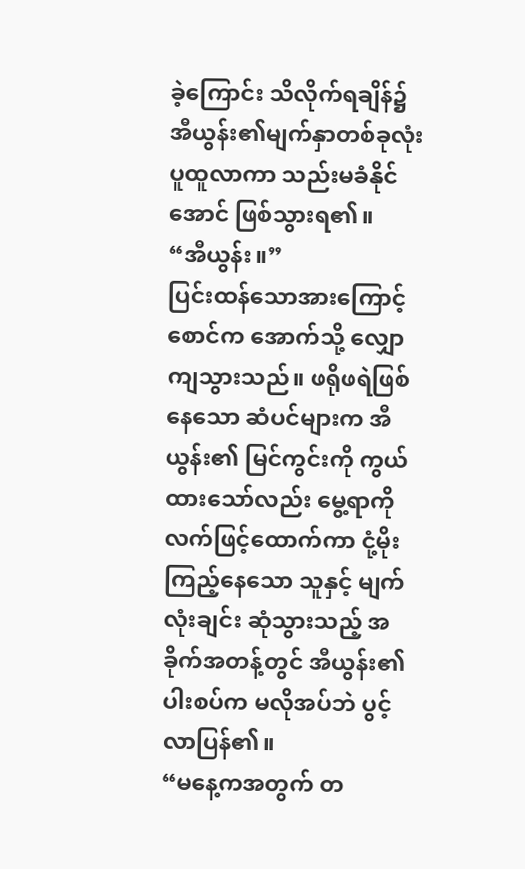ခဲ့ကြောင်း သိလိုက်ရချိန်၌ အီယွန်း၏မျက်နှာတစ်ခုလုံး ပူထူလာကာ သည်းမခံနိုင်အောင် ဖြစ်သွားရ၏။
“အီယွန်း။”
ပြင်းထန်သောအားကြောင့် စောင်က အောက်သို့ လျှောကျသွားသည်။ ဖရိုဖရဲဖြစ်နေသော ဆံပင်များက အီယွန်း၏ မြင်ကွင်းကို ကွယ်ထားသော်လည်း မွေ့ရာကို လက်ဖြင့်ထောက်ကာ ငုံ့မိုးကြည့်နေသော သူနှင့် မျက်လုံးချင်း ဆုံသွားသည့် အခိုက်အတန့်တွင် အီယွန်း၏ ပါးစပ်က မလိုအပ်ဘဲ ပွင့်လာပြန်၏။
“မနေ့ကအတွက် တ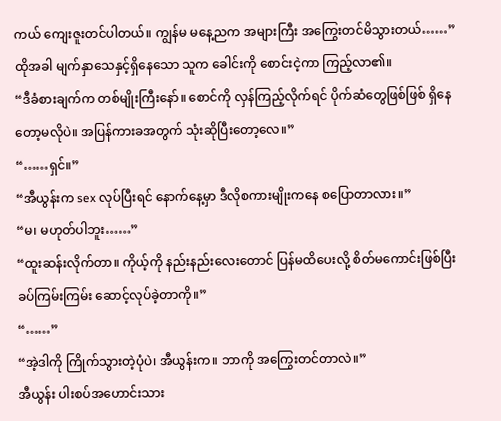ကယ် ကျေးဇူးတင်ပါတယ်။ ကျွန်မ မနေ့ညက အများကြီး အကြွေးတင်မိသွားတယ်……”
ထိုအခါ မျက်နှာသေနှင့်ရှိနေသော သူက ခေါင်းကို စောင်းငဲ့ကာ ကြည့်လာ၏။
“ဒီခံစားချက်က တစ်မျိုးကြီးနော်။ စောင်ကို လှန်ကြည့်လိုက်ရင် ပိုက်ဆံတွေဖြစ်ဖြစ် ရှိနေတော့မလိုပဲ။ အပြန်ကားခအတွက် သုံးဆိုပြီးတော့လေ။”
“……ရှင်။”
“အီယွန်းက sex လုပ်ပြီးရင် နောက်နေ့မှာ ဒီလိုစကားမျိုးကနေ စပြောတာလား။”
“မ၊ မဟုတ်ပါဘူး……”
“ထူးဆန်းလိုက်တာ။ ကိုယ့်ကို နည်းနည်းလေးတောင် ပြန်မထိပေးလို့ စိတ်မကောင်းဖြစ်ပြီး ခပ်ကြမ်းကြမ်း ဆောင့်လုပ်ခဲ့တာကို။”
“……”
“အဲ့ဒါကို ကြိုက်သွားတဲ့ပုံပဲ၊ အီယွန်းက။ ဘာကို အကြွေးတင်တာလဲ။”
အီယွန်း ပါးစပ်အဟောင်းသား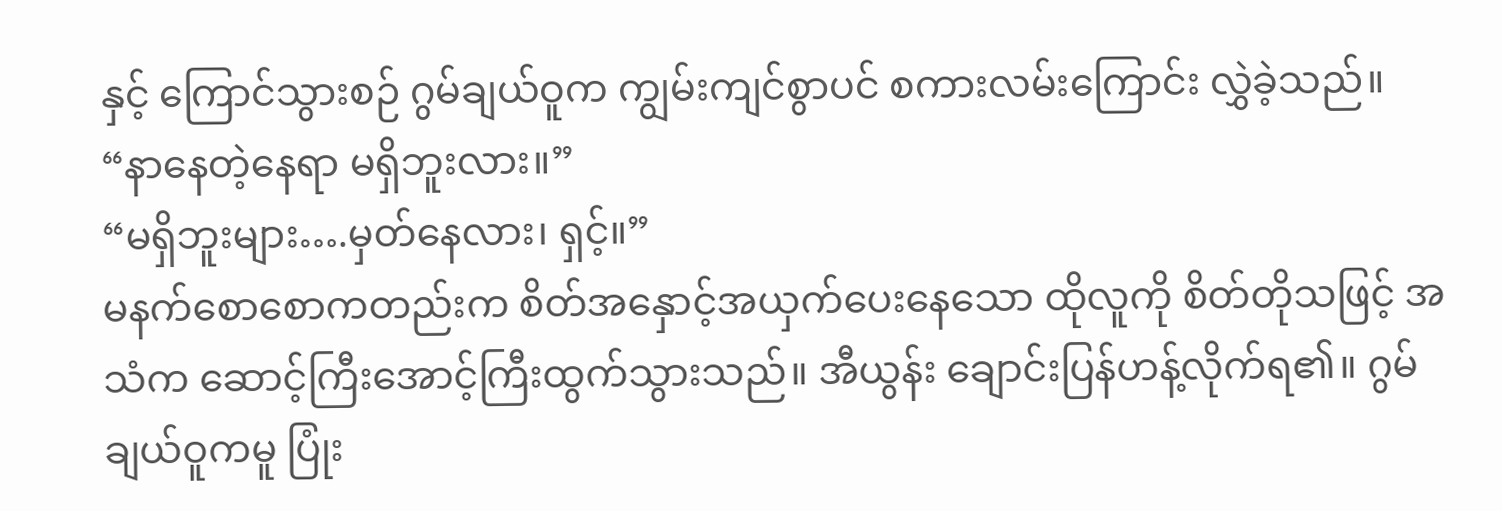နှင့် ကြောင်သွားစဉ် ဂွမ်ချယ်ဝူက ကျွမ်းကျင်စွာပင် စကားလမ်းကြောင်း လွှဲခဲ့သည်။
“နာနေတဲ့နေရာ မရှိဘူးလား။”
“မရှိဘူးများ….မှတ်နေလား၊ ရှင့်။”
မနက်စောစောကတည်းက စိတ်အနှောင့်အယှက်ပေးနေသော ထိုလူကို စိတ်တိုသဖြင့် အသံက ဆောင့်ကြီးအောင့်ကြီးထွက်သွားသည်။ အီယွန်း ချောင်းပြန်ဟန့်လိုက်ရ၏။ ဂွမ်ချယ်ဝူကမူ ပြုံး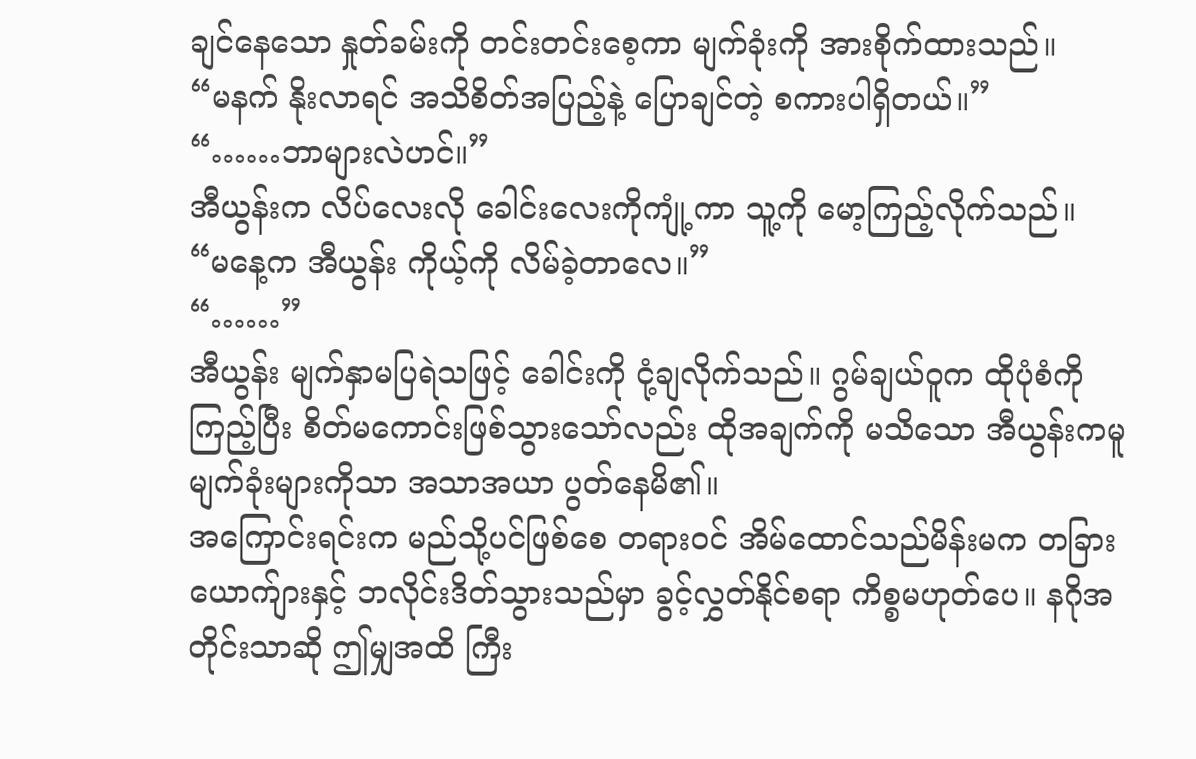ချင်နေသော နှုတ်ခမ်းကို တင်းတင်းစေ့ကာ မျက်ခုံးကို အားစိုက်ထားသည်။
“မနက် နိုးလာရင် အသိစိတ်အပြည့်နဲ့ ပြောချင်တဲ့ စကားပါရှိတယ်။”
“……ဘာများလဲဟင်။”
အီယွန်းက လိပ်လေးလို ခေါင်းလေးကိုကျုံ့ကာ သူ့ကို မော့ကြည့်လိုက်သည်။
“မနေ့က အီယွန်း ကိုယ့်ကို လိမ်ခဲ့တာလေ။”
“……”
အီယွန်း မျက်နှာမပြရဲသဖြင့် ခေါင်းကို ငုံ့ချလိုက်သည်။ ဂွမ်ချယ်ဝူက ထိုပုံစံကိုကြည့်ပြီး စိတ်မကောင်းဖြစ်သွားသော်လည်း ထိုအချက်ကို မသိသော အီယွန်းကမူ မျက်ခုံးများကိုသာ အသာအယာ ပွတ်နေမိ၏။
အကြောင်းရင်းက မည်သို့ပင်ဖြစ်စေ တရားဝင် အိမ်ထောင်သည်မိန်းမက တခြားယောက်ျားနှင့် ဘလိုင်းဒိတ်သွားသည်မှာ ခွင့်လွှတ်နိုင်စရာ ကိစ္စမဟုတ်ပေ။ နဂိုအတိုင်းသာဆို ဤမျှအထိ ကြီး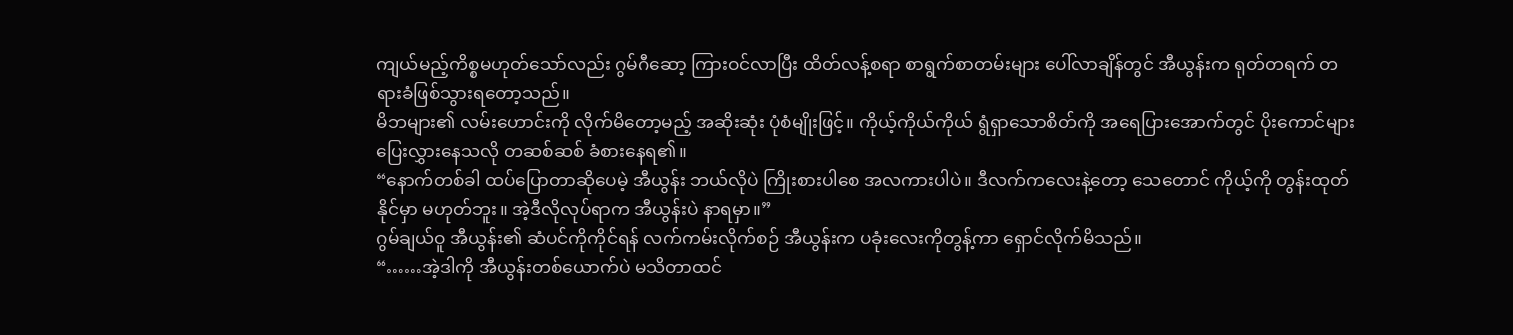ကျယ်မည့်ကိစ္စမဟုတ်သော်လည်း ဂွမ်ဂီဆော့ ကြားဝင်လာပြီး ထိတ်လန့်စရာ စာရွက်စာတမ်းများ ပေါ်လာချိန်တွင် အီယွန်းက ရုတ်တရက် တရားခံဖြစ်သွားရတော့သည်။
မိဘများ၏ လမ်းဟောင်းကို လိုက်မိတော့မည့် အဆိုးဆုံး ပုံစံမျိုးဖြင့်။ ကိုယ့်ကိုယ်ကိုယ် ရွံရှာသောစိတ်ကို အရေပြားအောက်တွင် ပိုးကောင်များ ပြေးလွှားနေသလို တဆစ်ဆစ် ခံစားနေရ၏။
“နောက်တစ်ခါ ထပ်ပြောတာဆိုပေမဲ့ အီယွန်း ဘယ်လိုပဲ ကြိုးစားပါစေ အလကားပါပဲ။ ဒီလက်ကလေးနဲ့တော့ သေတောင် ကိုယ့်ကို တွန်းထုတ်နိုင်မှာ မဟုတ်ဘူး။ အဲ့ဒီလိုလုပ်ရာက အီယွန်းပဲ နာရမှာ။”
ဂွမ်ချယ်ဝူ အီယွန်း၏ ဆံပင်ကိုကိုင်ရန် လက်ကမ်းလိုက်စဉ် အီယွန်းက ပခုံးလေးကိုတွန့်ကာ ရှောင်လိုက်မိသည်။
“……အဲ့ဒါကို အီယွန်းတစ်ယောက်ပဲ မသိတာထင်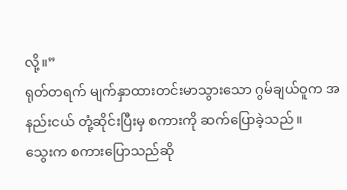လို့။”
ရုတ်တရက် မျက်နှာထားတင်းမာသွားသော ဂွမ်ချယ်ဝူက အနည်းငယ် တုံ့ဆိုင်းပြီးမှ စကားကို ဆက်ပြောခဲ့သည်။
သွေးက စကားပြောသည်ဆို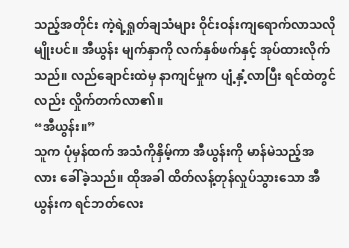သည့်အတိုင်း ကဲ့ရဲ့ရှုတ်ချသံများ ဝိုင်းဝန်းကျရောက်လာသလိုမျိုးပင်။ အီယွန်း မျက်နှာကို လက်နှစ်ဖက်နှင့် အုပ်ထားလိုက်သည်။ လည်ချောင်းထဲမှ နာကျင်မှုက ပျံ့နှံ့လာပြီး ရင်ထဲတွင်လည်း လှိုက်တက်လာ၏။
“အီယွန်း။”
သူက ပုံမှန်ထက် အသံကိုနှိမ့်ကာ အီယွန်းကို မာန်မဲသည့်အလား ခေါ်ခဲ့သည်။ ထိုအခါ ထိတ်လန့်တုန်လှုပ်သွားသော အီယွန်းက ရင်ဘတ်လေး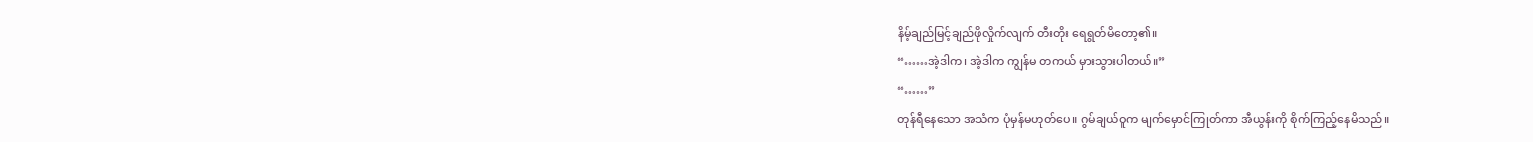နိမ့်ချည်မြင့်ချည်ဖိုလှိုက်လျက် တီးတိုး ရေရွတ်မိတော့၏။
“……အဲ့ဒါက၊ အဲ့ဒါက ကျွန်မ တကယ် မှားသွားပါတယ်။”
“……”
တုန်ရီနေသော အသံက ပုံမှန်မဟုတ်ပေ။ ဂွမ်ချယ်ဝူက မျက်မှောင်ကြုတ်ကာ အီယွန်းကို စိုက်ကြည့်နေမိသည်။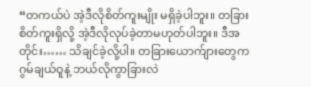“တကယ်ပဲ အဲ့ဒီလိုစိတ်ကူးမျိုး မရှိခဲ့ပါဘူး။ တခြားစိတ်ကူးရှိလို့ အဲ့ဒီလိုလုပ်ခဲ့တာမဟုတ်ပါဘူး။ ဒီအတိုင်း…… သိချင်ခဲ့လို့ပါ။ တခြားယောက်ျားတွေက ဂွမ်ချယ်ဝူနဲ့ ဘယ်လိုကွာခြားလဲ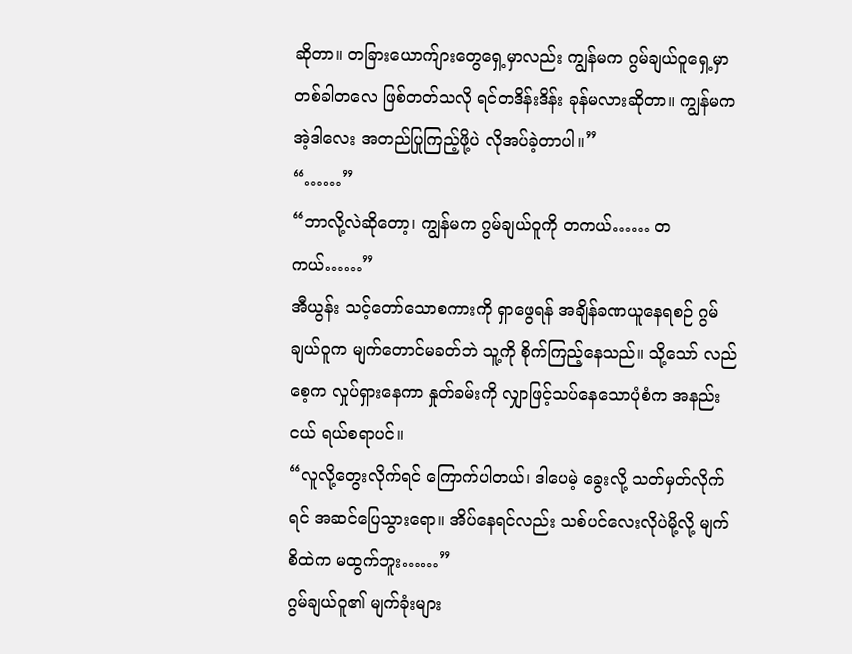ဆိုတာ။ တခြားယောက်ျားတွေရှေ့မှာလည်း ကျွန်မက ဂွမ်ချယ်ဝူရှေ့မှာ တစ်ခါတလေ ဖြစ်တတ်သလို ရင်တဒိန်းဒိန်း ခုန်မလားဆိုတာ။ ကျွန်မက အဲ့ဒါလေး အတည်ပြုကြည့်ဖို့ပဲ လိုအပ်ခဲ့တာပါ။”
“……”
“ဘာလို့လဲဆိုတော့၊ ကျွန်မက ဂွမ်ချယ်ဝူကို တကယ်…… တကယ်……”
အီယွန်း သင့်တော်သောစကားကို ရှာဖွေရန် အချိန်ခဏယူနေရစဉ် ဂွမ်ချယ်ဝူက မျက်တောင်မခတ်ဘဲ သူ့ကို စိုက်ကြည့်နေသည်။ သို့သော် လည်စေ့က လှုပ်ရှားနေကာ နှုတ်ခမ်းကို လျှာဖြင့်သပ်နေသောပုံစံက အနည်းငယ် ရယ်စရာပင်။
“လူလို့တွေးလိုက်ရင် ကြောက်ပါတယ်၊ ဒါပေမဲ့ ခွေးလို့ သတ်မှတ်လိုက်ရင် အဆင်ပြေသွားရော။ အိပ်နေရင်လည်း သစ်ပင်လေးလိုပဲမို့လို့ မျက်စိထဲက မထွက်ဘူး……”
ဂွမ်ချယ်ဝူ၏ မျက်ခုံးများ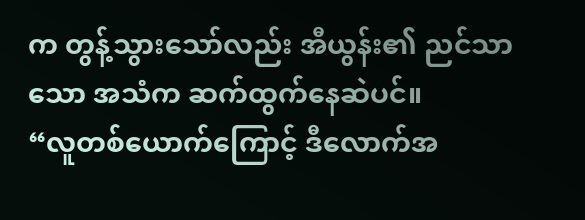က တွန့်သွားသော်လည်း အီယွန်း၏ ညင်သာသော အသံက ဆက်ထွက်နေဆဲပင်။
“လူတစ်ယောက်ကြောင့် ဒီလောက်အ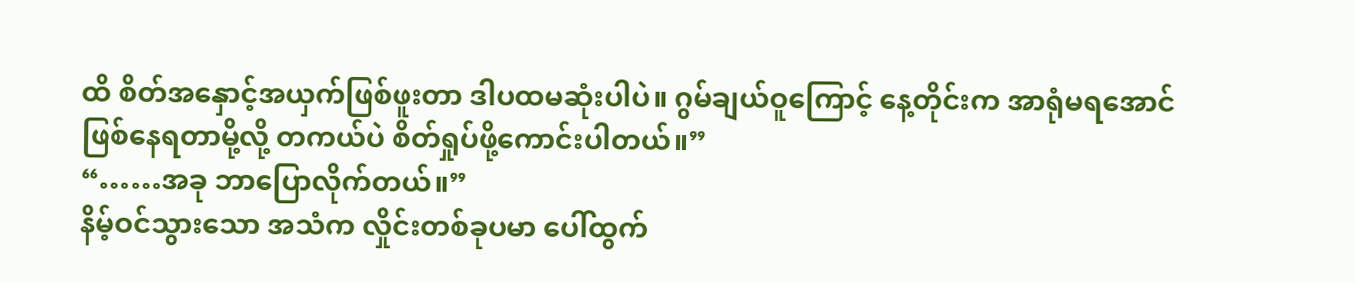ထိ စိတ်အနှောင့်အယှက်ဖြစ်ဖူးတာ ဒါပထမဆုံးပါပဲ။ ဂွမ်ချယ်ဝူကြောင့် နေ့တိုင်းက အာရုံမရအောင်ဖြစ်နေရတာမို့လို့ တကယ်ပဲ စိတ်ရှုပ်ဖို့ကောင်းပါတယ်။”
“……အခု ဘာပြောလိုက်တယ်။”
နိမ့်ဝင်သွားသော အသံက လှိုင်းတစ်ခုပမာ ပေါ်ထွက်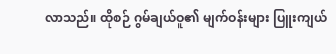လာသည်။ ထိုစဉ် ဂွမ်ချယ်ဝူ၏ မျက်ဝန်းများ ပြူးကျယ်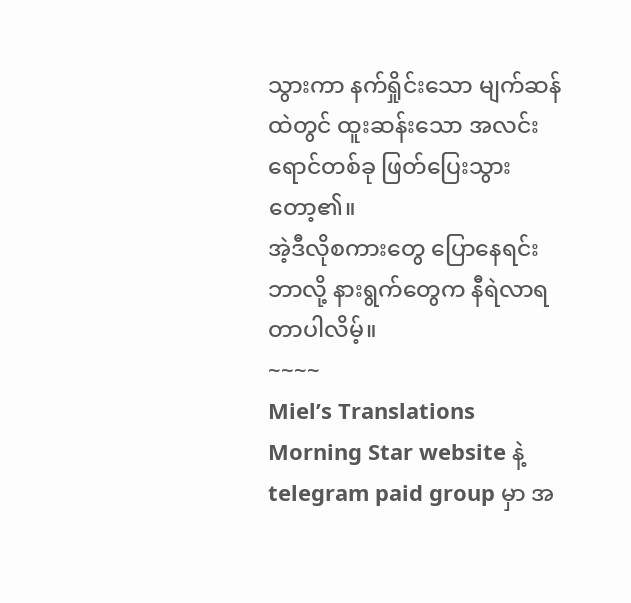သွားကာ နက်ရှိုင်းသော မျက်ဆန်ထဲတွင် ထူးဆန်းသော အလင်းရောင်တစ်ခု ဖြတ်ပြေးသွားတော့၏။
အဲ့ဒီလိုစကားတွေ ပြောနေရင်း ဘာလို့ နားရွက်တွေက နီရဲလာရတာပါလိမ့်။
~~~~
Miel’s Translations
Morning Star website နဲ့ telegram paid group မှာ အ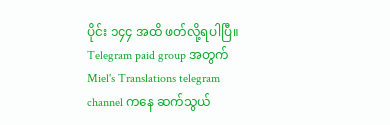ပိုင်း ၁၄၄ အထိ ဖတ်လို့ရပါပြီ။
Telegram paid group အတွက် Miel's Translations telegram channel ကနေ ဆက်သွယ်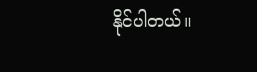နိုင်ပါတယ်။